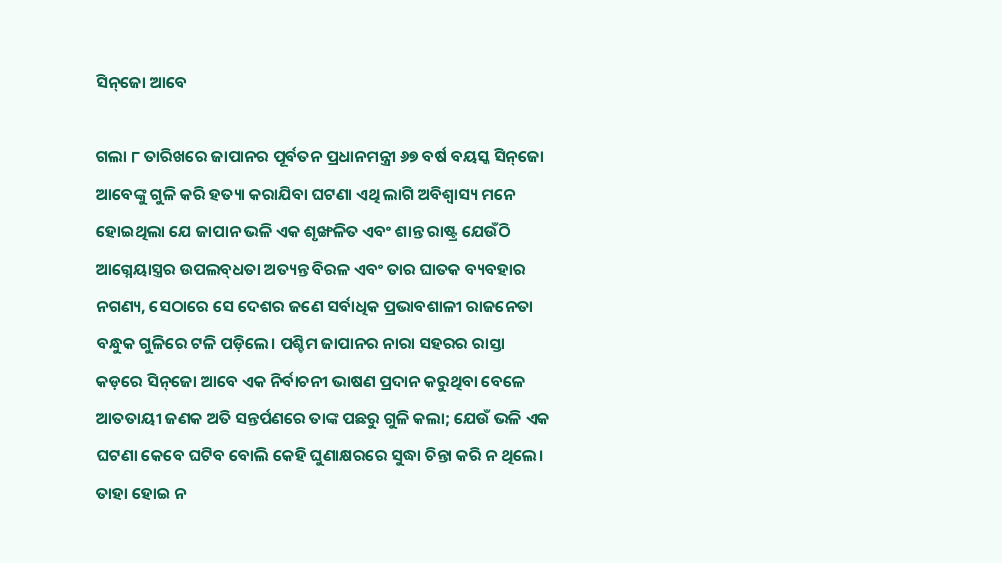ସିନ୍‌ଜୋ ଆବେ

ଗଲା ୮ ତାରିଖରେ ଜାପାନର ପୂର୍ବତନ ପ୍ରଧାନମନ୍ତ୍ରୀ ୬୭ ବର୍ଷ ବୟସ୍କ ସିନ୍‌ଜୋ ଆବେଙ୍କୁ ଗୁଳି କରି ହତ୍ୟା କରାଯିବା ଘଟଣା ଏଥି ଲାଗି ଅବିଶ୍ୱାସ୍ୟ ମନେ ହୋଇଥିଲା ଯେ ଜାପାନ ଭଳି ଏକ ଶୃଙ୍ଖଳିତ ଏବଂ ଶାନ୍ତ ରାଷ୍ଟ୍ର ଯେଉଁଠି ଆଗ୍ନେୟାସ୍ତ୍ରର ଉପଲବ୍‌ଧତା ଅତ୍ୟନ୍ତ ବିରଳ ଏବଂ ତାର ଘାତକ ବ୍ୟବହାର ନଗଣ୍ୟ, ସେଠାରେ ସେ ଦେଶର ଜଣେ ସର୍ବାଧିକ ପ୍ରଭାବଶାଳୀ ରାଜନେତା ବନ୍ଧୁକ ଗୁଳିରେ ଟଳି ପଡ଼ିଲେ। ପଶ୍ଚିମ ଜାପାନର ନାରା ସହରର ରାସ୍ତା କଡ଼ରେ ସିନ୍‌ଜୋ ଆବେ ଏକ ନିର୍ବାଚନୀ ଭାଷଣ ପ୍ରଦାନ କରୁଥିବା ବେଳେ ଆତତାୟୀ ଜଣକ ଅତି ସନ୍ତର୍ପଣରେ ତାଙ୍କ ପଛରୁ ଗୁଳି କଲା; ଯେଉଁ ଭଳି ଏକ ଘଟଣା କେବେ ଘଟିବ ବୋଲି କେହି ଘୁଣାକ୍ଷରରେ ସୁଦ୍ଧା ଚିନ୍ତା କରି ନ ଥିଲେ। ତାହା ହୋଇ ନ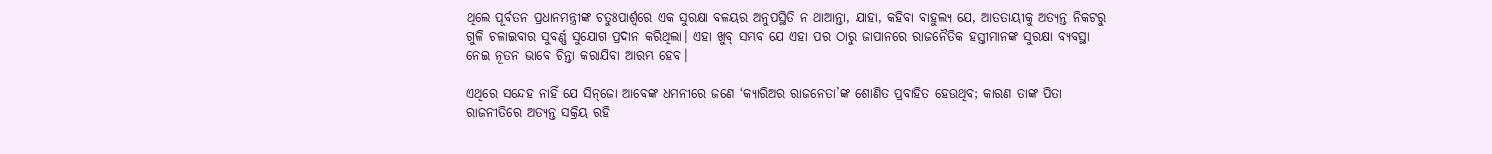ଥିଲେ ପୂର୍ବତନ ପ୍ରଧାନମନ୍ତ୍ରୀଙ୍କ ଚତୁଃପାର୍ଶ୍ବରେ ଏକ ସୁରକ୍ଷା ବଳୟର ଅନୁପସ୍ଥିତି ନ ଥାଆନ୍ତା, ଯାହା, କହିବା ବାହୁଲ୍ୟ ଯେ, ଆତତାୟୀକୁ ଅତ୍ୟନ୍ତ ନିକଟରୁ ଗୁଳି ଚଳାଇବାର ସୁବର୍ଣ୍ଣ ସୁଯୋଗ ପ୍ରଦାନ କରିଥିଲା। ଏହା ଖୁବ୍‌ ସମ୍ଭବ ଯେ ଏହା ପର ଠାରୁ ଜାପାନରେ ରାଜନୈତିକ ହସ୍ତୀମାନଙ୍କ ସୁରକ୍ଷା ବ୍ୟବସ୍ଥା ନେଇ ନୂତନ ଭାବେ ଚିନ୍ତା କରାଯିବା ଆରମ୍ଭ ହେବ।

ଏଥିରେ ସନ୍ଦେହ ନାହିଁ ଯେ ସିନ୍‌ଜୋ ଆବେଙ୍କ ଧମନୀରେ ଜଣେ ‘କ୍ୟାରିଅର ରାଜନେତା’ଙ୍କ ଶୋଣିତ ପ୍ରବାହିତ ହେଉଥିବ; କାରଣ ତାଙ୍କ ପିତା ରାଜନୀତିରେ ଅତ୍ୟନ୍ତ ସକ୍ରିୟ ରହି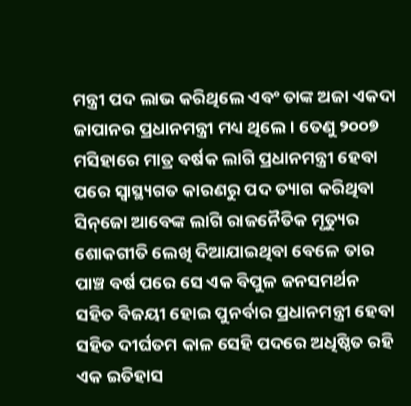ମନ୍ତ୍ରୀ ପଦ ଲାଭ କରିଥିଲେ ଏବଂ ତାଙ୍କ ଅଜା ଏକଦା ଜାପାନର ପ୍ରଧାନମନ୍ତ୍ରୀ ମଧ୍ୟ ଥିଲେ। ତେଣୁ ୨୦୦୭ ମସିହାରେ ମାତ୍ର ବର୍ଷକ ଲାଗି ପ୍ରଧାନମନ୍ତ୍ରୀ ହେବା ପରେ ସ୍ୱାସ୍ଥ୍ୟଗତ କାରଣରୁ ପଦ ତ୍ୟାଗ କରିଥିବା ସିନ୍‌ଜୋ ଆବେଙ୍କ ଲାଗି ରାଜନୈତିକ ମୃତ୍ୟୁର ଶୋକଗୀତି ଲେଖି ଦିଆଯାଇଥିବା ବେଳେ ତାର ପାଞ୍ଚ ବର୍ଷ ପରେ ସେ ଏକ ବିପୁଳ ଜନସମର୍ଥନ ସହିତ ବିଜୟୀ ହୋଇ ପୁନର୍ବାର ପ୍ରଧାନମନ୍ତ୍ରୀ ହେବା ସହିତ ଦୀର୍ଘତମ କାଳ ସେହି ପଦରେ ଅଧିଷ୍ଠିତ ରହି ଏକ ଇତିହାସ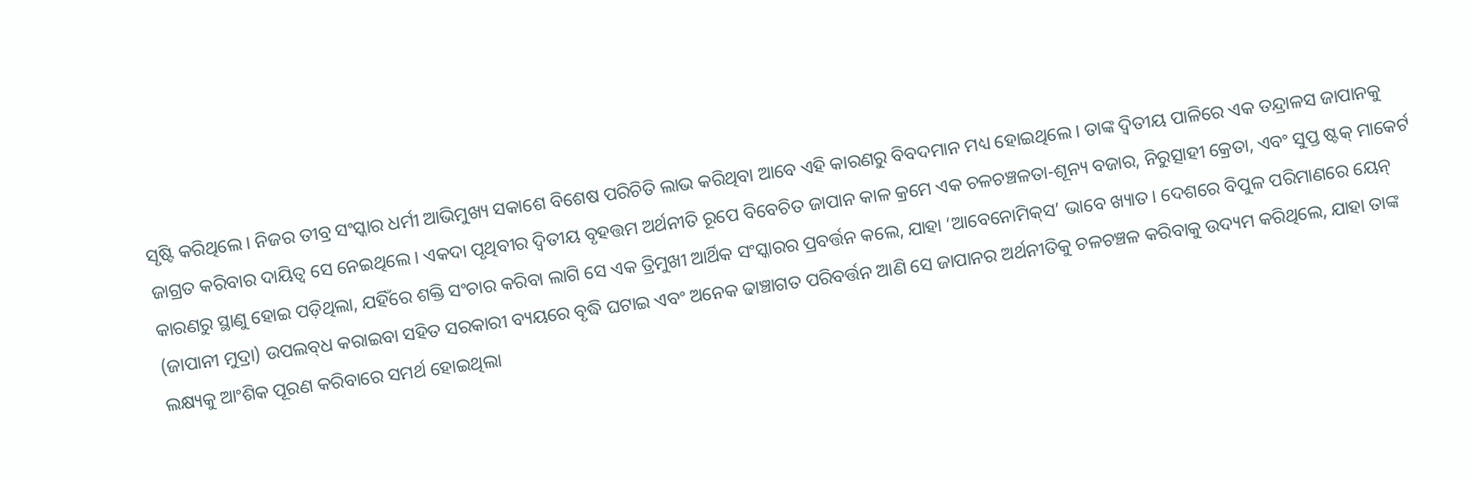ସୃଷ୍ଟି କରିଥିଲେ। ନିଜର ତୀବ୍ର ସଂସ୍କାର ଧର୍ମୀ ଆଭିମୁଖ୍ୟ ସକାଶେ ବିଶେଷ ପରିଚିତି ଲାଭ କରିଥିବା ଆବେ ଏହି କାରଣରୁ ବିବଦମାନ ମଧ୍ୟ ହୋଇଥିଲେ। ତାଙ୍କ ଦ୍ୱିତୀୟ ପାଳିରେ ଏକ ତନ୍ଦ୍ରାଳସ ଜାପାନକୁ ଜାଗ୍ରତ କରିବାର ଦାୟିତ୍ୱ ସେ ନେଇଥିଲେ। ଏକଦା ପୃଥିବୀର ଦ୍ୱିତୀୟ ବୃହତ୍ତମ ଅର୍ଥନୀତି ରୂପେ ବିବେଚିତ ଜାପାନ କାଳ କ୍ରମେ ଏକ ଚଳଚଞ୍ଚଳତା-ଶୂନ୍ୟ ବଜାର, ନିରୁତ୍ସାହୀ କ୍ରେତା, ଏବଂ ସୁପ୍ତ ଷ୍ଟକ୍‌ ମାକେର୍ଟ କାରଣରୁ ସ୍ଥାଣୁ ହୋଇ ପଡ଼ିଥିଲା, ଯହିଁରେ ଶକ୍ତି ସଂଚାର କରିବା ଲାଗି ସେ ଏକ ତ୍ରିମୁଖୀ ଆର୍ଥିକ ସଂସ୍କାରର ପ୍ରବର୍ତ୍ତନ କଲେ, ଯାହା ‘ଆବେନୋମିକ୍‌ସ’ ଭାବେ ଖ୍ୟାତ। ଦେଶରେ ବିପୁଳ ପରିମାଣରେ ୟେନ୍‌ (ଜାପାନୀ ମୁଦ୍ରା) ଉପଲବ୍‌ଧ କରାଇବା ସହିତ ସରକାରୀ ବ୍ୟୟରେ ବୃଦ୍ଧି ଘଟାଇ ଏବଂ ଅନେକ ଢାଞ୍ଚାଗତ ପରିବର୍ତ୍ତନ ଆଣି ସେ ଜାପାନର ଅର୍ଥନୀତିକୁ ଚଳଚଞ୍ଚଳ କରିବାକୁ ଉଦ୍ୟମ କରିଥିଲେ, ଯାହା ତାଙ୍କ ଲକ୍ଷ୍ୟକୁ ଆଂଶିକ ପୂରଣ କରିବାରେ ସମର୍ଥ ହୋଇଥିଲା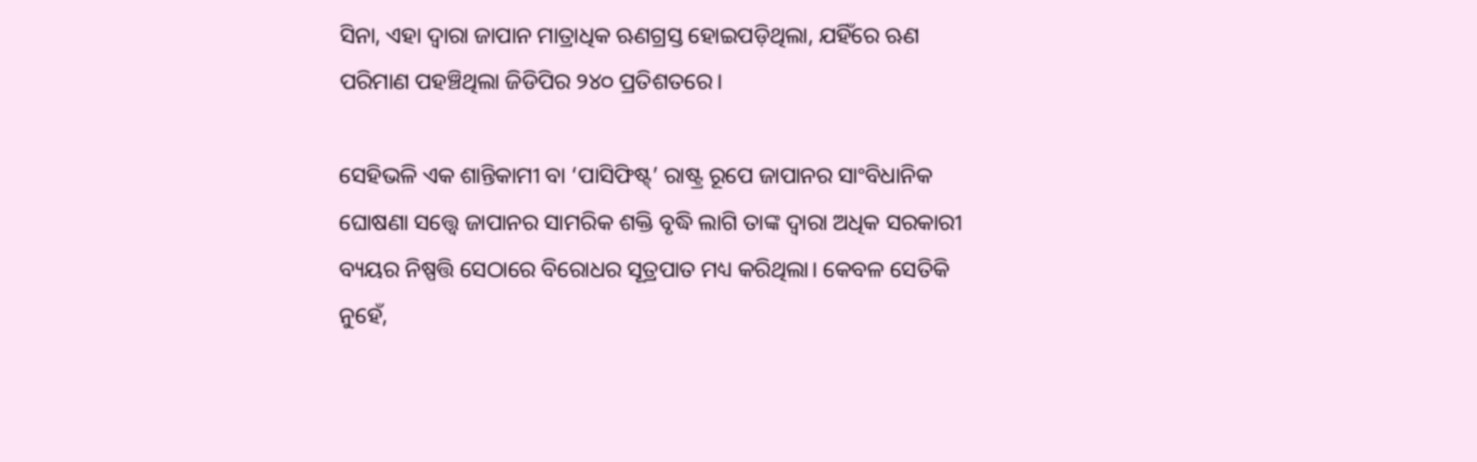ସିନା, ଏହା ଦ୍ୱାରା ଜାପାନ ମାତ୍ରାଧିକ ଋଣଗ୍ରସ୍ତ ହୋଇପଡ଼ିଥିଲା, ଯହିଁରେ ଋଣ ପରିମାଣ ପହଞ୍ଚିଥିଲା ଜିଡିପିର ୨୪୦ ପ୍ରତିଶତରେ।

ସେହିଭଳି ଏକ ଶାନ୍ତିକାମୀ ବା ‘ପାସିଫିଷ୍ଟ୍‌’ ରାଷ୍ଟ୍ର ରୂପେ ଜାପାନର ସାଂବିଧାନିକ ଘୋଷଣା ସତ୍ତ୍ବେ ଜାପାନର ସାମରିକ ଶକ୍ତି ବୃଦ୍ଧି ଲାଗି ତାଙ୍କ ଦ୍ୱାରା ଅଧିକ ସରକାରୀ ବ୍ୟୟର ନିଷ୍ପତ୍ତି ସେଠାରେ ବିରୋଧର ସୂତ୍ରପାତ ମଧ୍ୟ କରିଥିଲା। କେବଳ ସେତିକି ନୁହେଁ,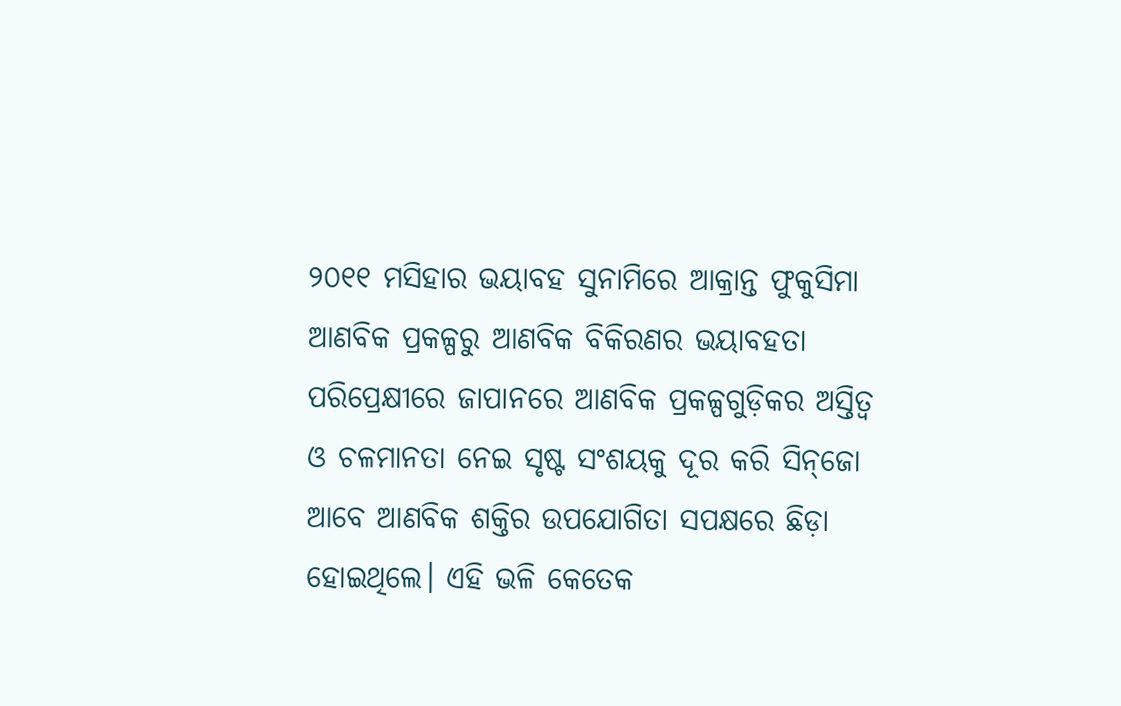୨୦୧୧ ମସିହାର ଭୟାବହ ସୁନାମିରେ ଆକ୍ରାନ୍ତ ଫୁକୁସିମା ଆଣବିକ ପ୍ରକଳ୍ପରୁ ଆଣବିକ ବିକିରଣର ଭୟାବହତା ପରିପ୍ରେକ୍ଷୀରେ ଜାପାନରେ ଆଣବିକ ପ୍ରକଳ୍ପଗୁଡ଼ିକର ଅସ୍ତିତ୍ୱ ଓ ଚଳମାନତା ନେଇ ସୃଷ୍ଟ ସଂଶୟକୁ ଦୂର କରି ସିନ୍‌ଜୋ ଆବେ ଆଣବିକ ଶକ୍ତିର ଉପଯୋଗିତା ସପକ୍ଷରେ ଛିଡ଼ା ହୋଇଥିଲେ। ଏହି ଭଳି କେତେକ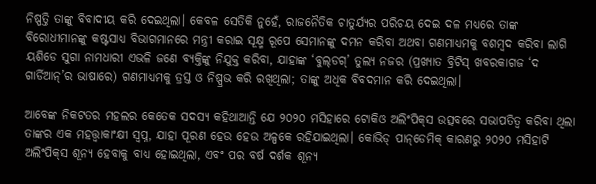ନିଷ୍ପତ୍ତି ତାଙ୍କୁ ବିବାଦୀୟ କରି ଦେଇଥିଲା। କେବଳ ସେତିକି ନୁହେଁ, ରାଜନୈତିକ ଚାତୁର୍ଯ୍ୟର ପରିଚୟ ଦେଇ ଦଳ ମଧ୍ୟରେ ତାଙ୍କ ବିରୋଧୀମାନଙ୍କୁ କଷ୍ଟସାଧ୍ୟ ବିଭାଗମାନରେ ମନ୍ତ୍ରୀ କରାଇ ସୂକ୍ଷ୍ମ ରୂପେ ସେମାନଙ୍କୁ ଦମନ କରିବା ଅଥବା ଗଣମାଧ୍ୟମକୁ ବଶମ୍ବଦ କରିବା ଲାଗି ୟଶିଡେ ସୁଗା ନାମଧାରୀ ଏଭଳି ଜଣେ ବ୍ୟକ୍ତିଙ୍କୁ ନିଯୁକ୍ତ କରିବା, ଯାହାଙ୍କ ‘ବୁଲ୍‌ଡଗ୍‌’ ତୁଲ୍ୟ ନଜର (ପ୍ରଖ୍ୟାତ ବ୍ରିଟିସ୍‌ ଖବରକାଗଜ ‘ଦ ଗାର୍ଡିଆନ୍‌’ର ଭାଷାରେ) ଗଣମାଧ୍ୟମକୁ ତ୍ରସ୍ତ ଓ ନିଷ୍ପ୍ରଭ କରି ରଖିଥିଲା; ତାଙ୍କୁ ଅଧିକ ବିବଦମାନ କରି ଦେଇଥିଲା।

ଆବେଙ୍କ ନିକଟତର ମହଲର କେତେକ ସଦସ୍ୟ କହିଥାଆନ୍ତି ଯେ ୨୦୨୦ ମସିହାରେ ଟୋକିଓ ଅଲିଂପିକ୍‌ସ ଉତ୍ସବରେ ସଭାପତିତ୍ୱ କରିବା ଥିଲା ତାଙ୍କର ଏକ ମହତ୍ତ୍ୱାକାଂକ୍ଷୀ ସ୍ୱପ୍ନ, ଯାହା ପୂରଣ ହେଉ ହେଉ ଅଳ୍ପକେ ରହିଯାଇଥିଲା। କୋଭିଡ୍‌ ପାନ୍‌ଡେମିକ୍‌ କାରଣରୁ ୨୦୨୦ ମସିହାଟି ଅଲିଂପିକ୍‌ସ ଶୂନ୍ୟ ହେବାକୁ ବାଧ୍ୟ ହୋଇଥିଲା, ଏବଂ ପର ବର୍ଷ ଦର୍ଶକ ଶୂନ୍ୟ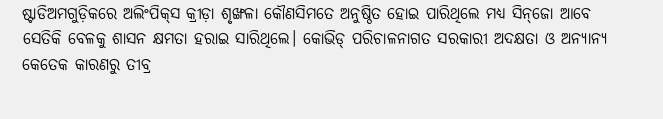ଷ୍ଟାଡିଅମଗୁଡ଼ିକରେ ଅଲିଂପିକ୍‌ସ କ୍ରୀଡ଼ା ଶୃଙ୍ଖଳା କୌଣସିମତେ ଅନୁଷ୍ଠିତ ହୋଇ ପାରିଥିଲେ ମଧ୍ୟ ସିନ୍‌ଜୋ ଆବେ ସେତିକି ବେଳକୁ ଶାସନ କ୍ଷମତା ହରାଇ ସାରିଥିଲେ। କୋଭିଡ୍‌ ପରିଚାଳନାଗତ ସରକାରୀ ଅଦକ୍ଷତା ଓ ଅନ୍ୟାନ୍ୟ କେତେକ କାରଣରୁ ତୀବ୍ର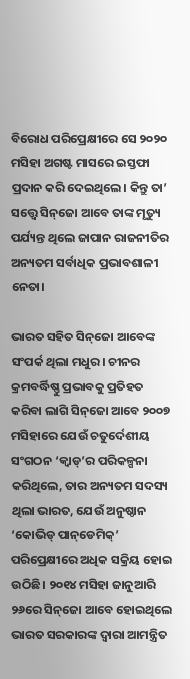ବିରୋଧ ପରିପ୍ରେକ୍ଷୀରେ ସେ ୨୦୨୦ ମସିହା ଅଗଷ୍ଟ ମାସରେ ଇସ୍ତଫା ପ୍ରଦାନ କରି ଦେଇଥିଲେ। କିନ୍ତୁ ତା’ ସତ୍ତ୍ବେ ସିନ୍‌ଜୋ ଆବେ ତାଙ୍କ ମୃତ୍ୟୁ ପର୍ଯ୍ୟନ୍ତ ଥିଲେ ଜାପାନ ରାଜନୀତିର ଅନ୍ୟତମ ସର୍ବାଧିକ ପ୍ରଭାବଶାଳୀ ନେତା।

ଭାରତ ସହିତ ସିନ୍‌ଜୋ ଆବେଙ୍କ ସଂପର୍କ ଥିଲା ମଧୁର। ଚୀନର କ୍ରମବର୍ଦ୍ଧିଷ୍ଣୁ ପ୍ରଭାବକୁ ପ୍ରତିହତ କରିବା ଲାଗି ସିନ୍‌ଜୋ ଆବେ ୨୦୦୭ ମସିହାରେ ଯେଉଁ ଚତୁର୍ଦେଶୀୟ ସଂଗଠନ ‘କ୍ୱାଡ୍‌’ର ପରିକଳ୍ପନା କରିଥିଲେ, ତାର ଅନ୍ୟତମ ସଦସ୍ୟ ଥିଲା ଭାରତ, ଯେଉଁ ଅନୁଷ୍ଠାନ ‘କୋଭିଡ୍‌ ପାନ୍‌ଡେମିକ୍‌’ ପରିପ୍ରେକ୍ଷୀରେ ଅଧିକ ସକ୍ରିୟ ହୋଇ ଉଠିଛି। ୨୦୧୪ ମସିହା ଜାନୁଆରି ୨୬ରେ ସିନ୍‌ଜୋ ଆବେ ହୋଇଥିଲେ ଭାରତ ସରକାରଙ୍କ ଦ୍ୱାରା ଆମନ୍ତ୍ରିତ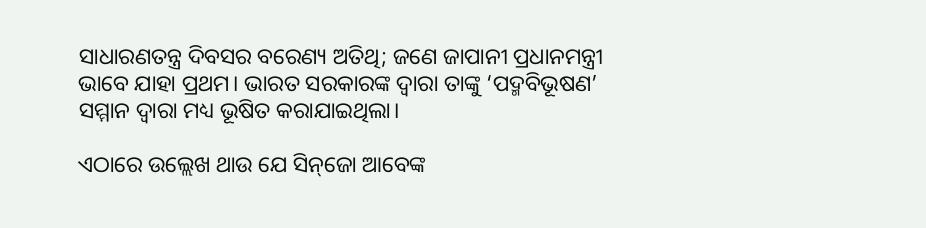ସାଧାରଣତନ୍ତ୍ର ଦିବସର ବରେଣ୍ୟ ଅତିଥି; ଜଣେ ଜାପାନୀ ପ୍ରଧାନମନ୍ତ୍ରୀ ଭାବେ ଯାହା ପ୍ରଥମ। ଭାରତ ସରକାରଙ୍କ ଦ୍ୱାରା ତାଙ୍କୁ ‘ପଦ୍ମବିଭୂଷଣ’ ସମ୍ମାନ ଦ୍ୱାରା ମଧ୍ୟ ଭୂଷିତ କରାଯାଇଥିଲା।

ଏଠାରେ ଉଲ୍ଲେଖ ଥାଉ ଯେ ସିନ୍‌ଜୋ ଆବେଙ୍କ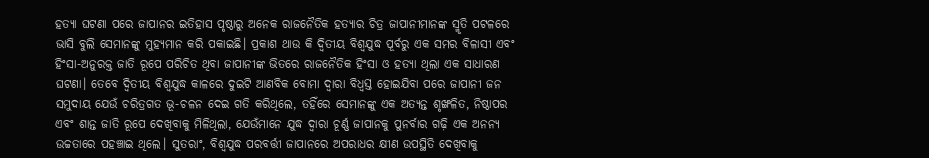ହତ୍ୟା ଘଟଣା ପରେ ଜାପାନର ଇତିହାସ ପୃଷ୍ଠାରୁ ଅନେକ ରାଜନୈତିକ ହତ୍ୟାର ଚିତ୍ର ଜାପାନୀମାନଙ୍କ ସ୍ମୃତି ପଟଳରେ ଭାସି ବୁଲି ସେମାନଙ୍କୁ ମୁହ୍ୟମାନ କରି ପକାଇଛି। ପ୍ରକାଶ ଥାଉ କି ଦ୍ୱିତୀୟ ବିଶ୍ୱଯୁଦ୍ଧ ପୂର୍ବରୁ ଏକ ସମର ବିଳାସୀ ଏବଂ ହିଂସା-ଅନୁରକ୍ତ ଜାତି ରୂପେ ପରିଚିତ ଥିବା ଜାପାନୀଙ୍କ ଭିତରେ ରାଜନୈତିକ ହିଂସା ଓ ହତ୍ୟା ଥିଲା ଏକ ସାଧାରଣ ଘଟଣା। ତେବେ ଦ୍ୱିତୀୟ ବିଶ୍ୱଯୁଦ୍ଧ କାଳରେ ଦୁଇଟି ଆଣବିକ ବୋମା ଦ୍ୱାରା ବିଧ୍ୱସ୍ତ ହୋଇଯିବା ପରେ ଜାପାନୀ ଜନ ସମୁଦାୟ ଯେଉଁ ଚରିତ୍ରଗତ ଭୂ-ଚଳନ ଦେଇ ଗତି କରିଥିଲେ, ତହିଁରେ ସେମାନଙ୍କୁ ଏକ ଅତ୍ୟନ୍ତ ଶୃଙ୍ଖଳିତ, ନିଷ୍ଠାପର ଏବଂ ଶାନ୍ତ ଜାତି ରୂପେ ଦେଖିବାକୁ ମିଳିଥିଲା, ଯେଉଁମାନେ ଯୁଦ୍ଧ ଦ୍ୱାରା ଚୂର୍ଣ୍ଣ ଜାପାନକୁ ପୁନର୍ବାର ଗଢ଼ି ଏକ ଅନନ୍ୟ ଉଚ୍ଚତାରେ ପହଞ୍ଚାଇ ଥିଲେ। ସୁତରାଂ, ବିଶ୍ୱଯୁଦ୍ଧ ପରବର୍ତ୍ତୀ ଜାପାନରେ ଅପରାଧର କ୍ଷୀଣ ଉପସ୍ଥିତି ଦେଖିବାକୁ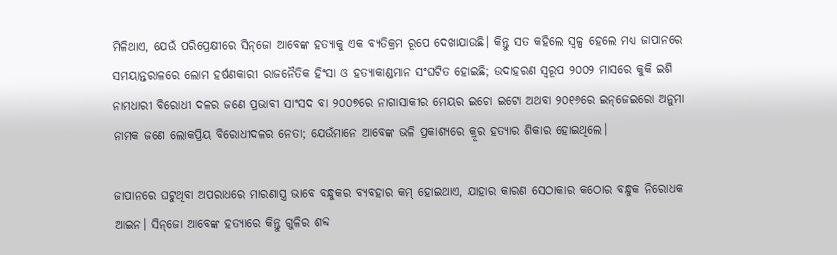ମିଳିଥାଏ, ଯେଉଁ ପରିପ୍ରେକ୍ଷୀରେ ସିନ୍‌ଜୋ ଆବେଙ୍କ ହତ୍ୟାକୁ ଏକ ବ୍ୟତିକ୍ରମ ରୂପେ ଦେଖାଯାଉଛି। କିନ୍ତୁ ସତ କହିଲେ ସ୍ୱଳ୍ପ ହେଲେ ମଧ୍ୟ ଜାପାନରେ ସମୟାନ୍ତରାଳରେ ଲୋମ ହର୍ଷଣକାରୀ ରାଜନୈତିକ ହିଂସା ଓ ହତ୍ୟାକାଣ୍ଡମାନ ସଂଘଟିତ ହୋଇଛି; ଉଦାହରଣ ସ୍ୱରୂପ ୨୦୦୨ ମାସରେ କୁକି ଇଶି ନାମଧାରୀ ବିରୋଧୀ ଦଳର ଜଣେ ପ୍ରଭାବୀ ସାଂସଦ ବା ୨୦୦୭ରେ ନାଗାସାକୀର ମେୟର ଇଚୋ ଇଟୋ ଅଥବା ୨୦୧୬ରେ ଇନ୍‌ଜେଇରୋ ଅନୁମା ନାମକ ଜଣେ ଲୋକପ୍ରିୟ ବିରୋଧୀଦଳର ନେତା; ଯେଉଁମାନେ ଆବେଙ୍କ ଭଳି ପ୍ରକାଶ୍ୟରେ କ୍ରୂର ହତ୍ୟାର ଶିକାର ହୋଇଥିଲେ।

ଜାପାନରେ ଘଟୁଥିବା ଅପରାଧରେ ମାରଣାସ୍ତ୍ର ଭାବେ ବନ୍ଧୁକର ବ୍ୟବହାର କମ୍‌ ହୋଇଥାଏ, ଯାହାର କାରଣ ସେଠାକାର କଠୋର ବନ୍ଧୁକ ନିରୋଧକ ଆଇନ। ସିନ୍‌ଜୋ ଆବେଙ୍କ ହତ୍ୟାରେ କିନ୍ତୁ ଗୁଳିର ଶବ୍ଦ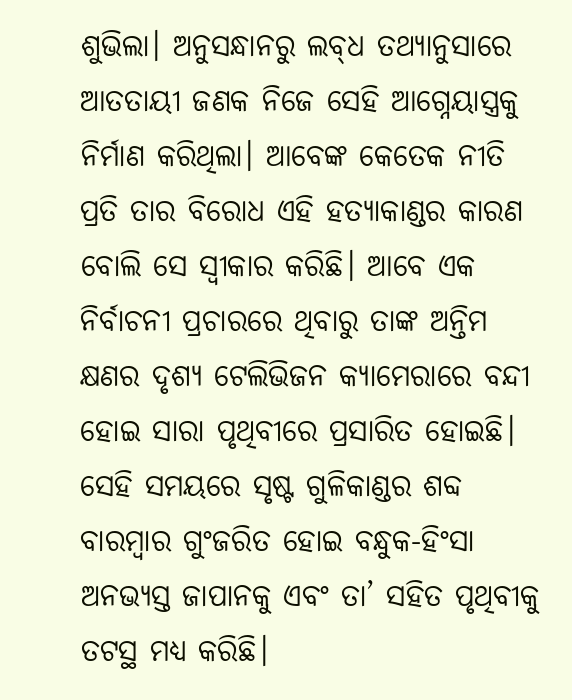ଶୁଭିଲା। ଅନୁସନ୍ଧାନରୁ ଲବ୍‌ଧ ତଥ୍ୟାନୁସାରେ ଆତତାୟୀ ଜଣକ ନିଜେ ସେହି ଆଗ୍ନେୟାସ୍ତ୍ରକୁ ନିର୍ମାଣ କରିଥିଲା। ଆବେଙ୍କ କେତେକ ନୀତି ପ୍ରତି ତାର ବିରୋଧ ଏହି ହତ୍ୟାକାଣ୍ଡର କାରଣ ବୋଲି ସେ ସ୍ବୀକାର କରିଛି। ଆବେ ଏକ ନିର୍ବାଚନୀ ପ୍ରଚାରରେ ଥିବାରୁ ତାଙ୍କ ଅନ୍ତିମ କ୍ଷଣର ଦୃଶ୍ୟ ଟେଲିଭିଜନ କ୍ୟାମେରାରେ ବନ୍ଦୀ ହୋଇ ସାରା ପୃଥିବୀରେ ପ୍ରସାରିତ ହୋଇଛି। ସେହି ସମୟରେ ସୃଷ୍ଟ ଗୁଳିକାଣ୍ଡର ଶବ୍ଦ ବାରମ୍ବାର ଗୁଂଜରିତ ହୋଇ ବନ୍ଧୁକ-ହିଂସା ଅନଭ୍ୟସ୍ତ ଜାପାନକୁ ଏବଂ ତା’ ସହିତ ପୃଥିବୀକୁ ତଟସ୍ଥ ମଧ୍ୟ କରିଛି।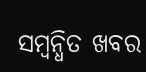ସମ୍ବନ୍ଧିତ ଖବର